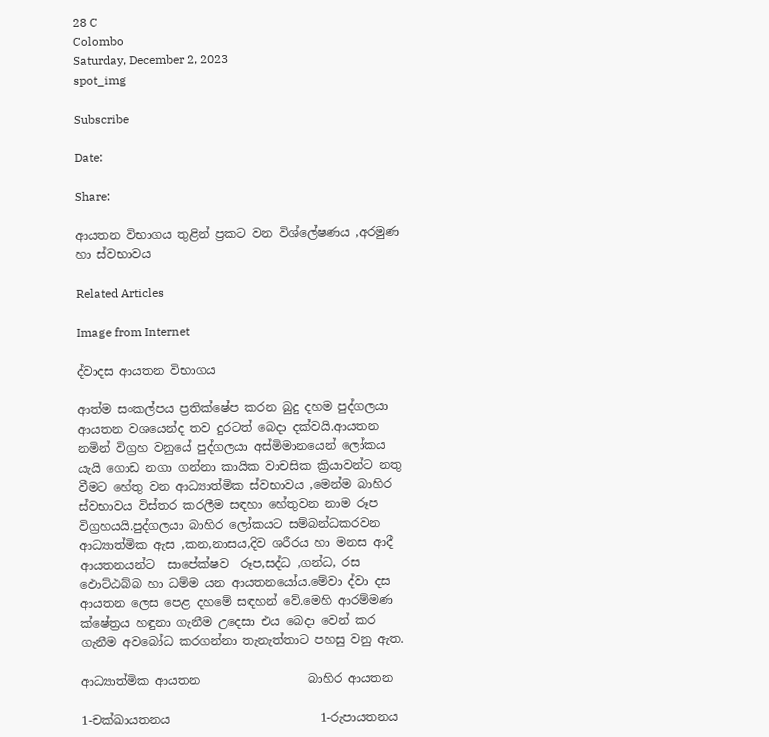28 C
Colombo
Saturday, December 2, 2023
spot_img

Subscribe

Date:

Share:

ආයතන විභාගය තුළින් ප්‍රකට වන විශ්ලේෂණය ,අරමුණ හා ස්වභාවය

Related Articles

Image from Internet

ද්වාදස ආයතන විභාගය

ආත්ම සංකල්පය ප්‍රතික්ෂේප කරන බුදු දහම පුද්ගලයා ආයතන වශයෙන්ද තව දුරටත් බෙදා දක්වයි.ආයතන නමින් විග්‍රහ වනුයේ පුද්ගලයා අස්මිමානයෙන් ලෝකය යැයි ගොඩ නගා ගන්නා කායික වාචසික ක්‍රියාවන්ට නතු වීමට හේතු වන ආධ්‍යාත්මික ස්වභාවය ,මෙන්ම බාහිර ස්වභාවය විස්තර කරලීම සඳහා හේතුවන නාම රූප විග්‍රහයයි.පුද්ගලයා බාහිර ලෝකයට සම්බන්ධකරවන ආධ්‍යාත්මික ඇස ,කන,නාසය,දිව ශරීරය හා මනස ආදී ආයතනයන්ට  සාපේක්ෂව  රූප,සද්ධ ,ගන්ධ, රස ඵොට්ඨබ්බ හා ධම්ම යන ආයතනයෝය.මේවා ද්වා දස ආයතන ලෙස පෙළ දහමේ සඳහන් වේ.මෙහි ආරම්මණ ක්ෂේත්‍රය හඳුනා ගැනීම උදෙසා එය බෙදා වෙන් කර ගැනීම අවබෝධ කරගන්නා තැනැත්තාට පහසු වනු ඇත.

ආධ්‍යාත්මික ආයතන                  බාහිර ආයතන

1-චක්ඛායතනය                         1-රුපායතනය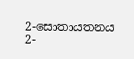2-සොතායතනය                        2-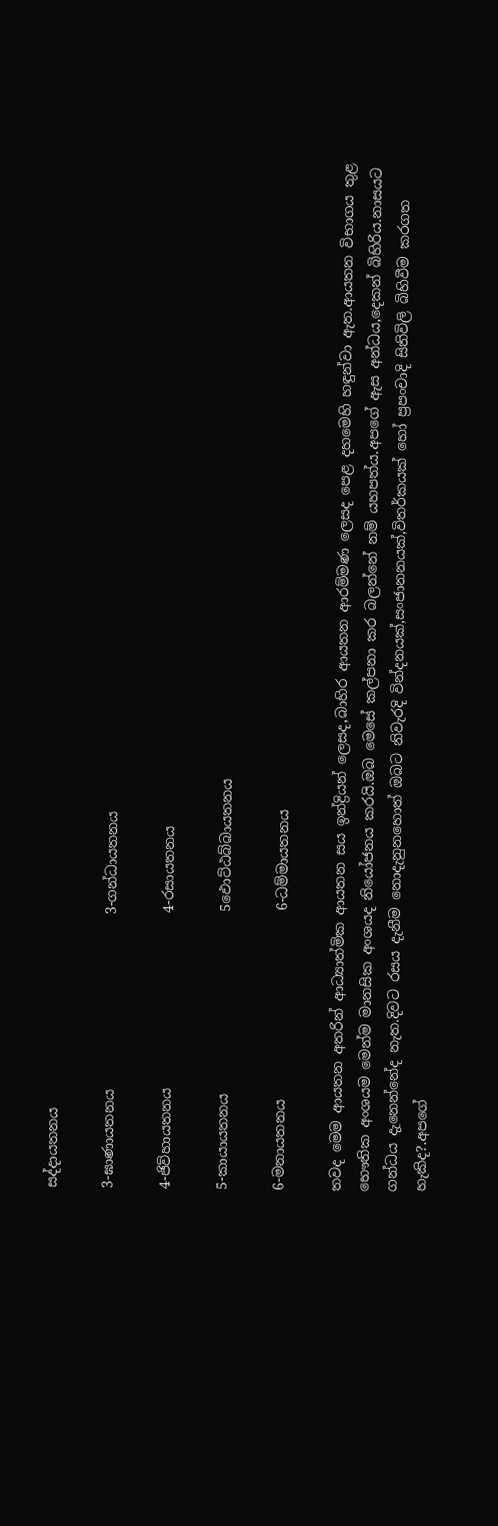සද්දායතනය

3-ඝාණායතනය                         3-ගන්ධායතනය

4-ජිව්හායතනය                         4-රසායතනය

5-කායායතනය                          5ඵොට්ඨබ්බායතනය

6-මනායතනය                           6-ධම්මායතනය

තවද මෙම ආයතන අතරින් ආධ්‍යාත්මික ආයතන සය ඉන්ද්‍රියන් ලෙසද,බාහිර ආයතන ආරම්මණ ලෙසද පෙළ දහමෙහි හඳුන්වා ඇත.ආයතන විභාගය තුළ භෞතික අංශයම මෙන්ම මානසික අංශයද නියෝජනය කරයි.ඔබ මෙසේ කල්පනා කර බලන්නේ නම් යහපත්ය.අපගේ ඇස අන්ධය,දෙකන් බිහිරිය.නාසයට ගන්ධය දැනෙන්නේද නැත.දිවට රසය දැනීම නොදැනුනහොත් ඔබට නිවැරදි වින්දනයක්,සංජානනයක්,විතර්කයක් හෝ ප්‍රපංචාදි සිතිවිලි බිහිවීම කරගත හැකිද?.අපගේ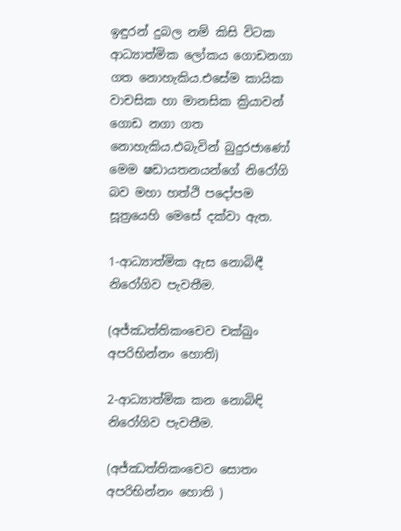ඉඳුරන් දුබල නම් කිසි විටක ආධ්‍යාත්මික ලෝකය ගොඩනගා ගත නොහැකිය.එසේම කායික වාචසික හා මානසික ක්‍රියාවන් ගොඩ නගා ගත නොහැකිය.එබැවින් බුදුරජාණෝ මෙම ෂඩායතනයන්ගේ නිරෝගි බව මහා හත්ථි පදෝපම සූත්‍රයෙහි මෙසේ දක්වා ඇත.

1-ආධ්‍යාත්මික ඇස නොබිඳී නිරෝගිව පැවතීම.

(අජ්ඣත්තිකංචෙව චක්ඛුං අපරිභින්නං හොති)

2-ආධ්‍යාත්මික කන නොබිඳි නිරෝගිව පැවතීම.

(අජ්ඣත්තිකංචෙව සොතං අපරිභින්නං හොති )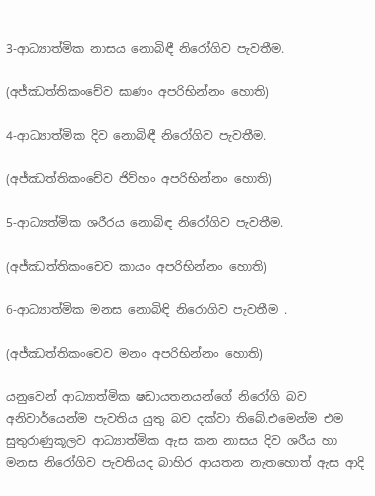3-ආධ්‍යාත්මික නාසය නොබිඳී නිරෝගිව පැවතීම.

(අජ්ඣත්තිකංචේව ඝාණං අපරිභින්නං හොති)

4-ආධ්‍යාත්මික දිව නොබිඳී නිරෝගිව පැවතීම.

(අජ්ඣත්තිකංචේව ජිව්හං අපරිභින්නං හොති)

5-ආධ්‍යත්මික ශරීරය නොබිඳ නිරෝගිව පැවතීම.

(අජ්ඣත්තිකංචෙව කායං අපරිභින්නං හොති)

6-ආධ්‍යාත්මික මනස නොබිඳි නිරොගිව පැවතීම .

(අජ්ඣත්තිකංචෙව මනං අපරිභින්නං හොති)

යනුවෙන් ආධ්‍යාත්මික ෂඩායතනයන්ගේ නිරෝගි බව අනිවාර්යෙන්ම පැවතිය යුතු බව දක්වා තිබේ.එමෙන්ම එම සුතුරාණුකූලව ආධ්‍යාත්මික ඇස කන නාසය දිව ශරීය හා මනස නිරෝගිව පැවතියද බාහිර ආයතන නැතහොත් ඇස ආදි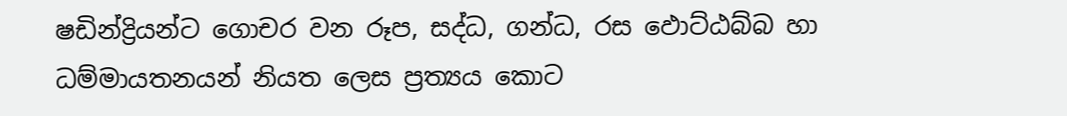ෂඩින්ද්‍රියන්ට ගොචර වන රූප, සද්ධ, ගන්ධ, රස ඵොට්ඨබ්බ හා ධම්මායතනයන් නියත ලෙස ප්‍රත්‍යය කොට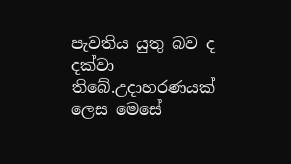පැවතිය යුතු බව ද දක්වා තිබේ.උදාහරණයක් ලෙස මෙසේ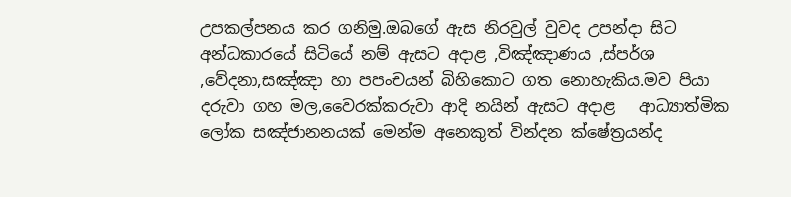උපකල්පනය කර ගනිමු.ඔබගේ ඇස නිරවුල් වුවද උපන්දා සිට අන්ධකාරයේ සිටියේ නම් ඇසට අදාළ ,විඤ්ඤාණය ,ස්පර්ශ ,වේදනා,සඤ්ඤා හා පපංචයන් බිහිකොට ගත නොහැකිය.මව පියා දරුවා ගහ මල,වෛරක්කරුවා ආදි නයින් ඇසට අදාළ   ආධ්‍යාත්මික ලෝක සඤ්ජානනයක් මෙන්ම අනෙකුත් වින්දන ක්ෂේත්‍රයන්ද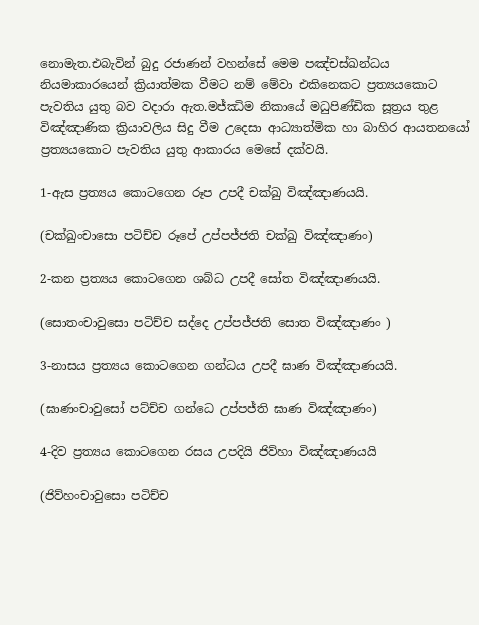නොමැත.එබැවින් බුදු රජාණන් වහන්සේ මෙම පඤ්චස්ඛන්ධය නියමාකාරයෙන් ක්‍රියාත්මක වීමට නම් මේවා එකිනෙකට ප්‍රත්‍යයකොට පැවතිය යුතු බව වදාරා ඇත.මජ්ඣිම නිකායේ මධුපිණ්ඩික සූත්‍රය තුළ විඤ්ඤාණික ක්‍රියාවලිය සිදු වීම උදෙසා ආධ්‍යාත්මික හා බාහිර ආයතනයෝ ප්‍රත්‍යයකොට පැවතිය යුතු ආකාරය මෙසේ දක්වයි.

1-ඇස ප්‍රත්‍යය කොටගෙන රූප උපදී චක්ඛු විඤ්ඤාණයයි.

(චක්ඛුංචාසො පටිච්ච රූපේ උප්පජ්ජති චක්ඛු විඤ්ඤාණං)

2-කන ප්‍රත්‍යය කොටගෙන ශබ්ධ උපදී සෝත විඤ්ඤාණයයි.

(සොතංචාවුසො පටිච්ච සද්දෙ උප්පජ්ජති සොත විඤ්ඤාණං )

3-නාසය ප්‍රත්‍යය කොටගෙන ගන්ධය උපදී ඝාණ විඤ්ඤාණයයි.

(ඝාණංචාවුසෝ පට්ච්ච ගන්ධෙ උප්පජ්ති ඝාණ විඤ්ඤාණං)

4-දිව ප්‍රත්‍යය කොටගෙන රසය උපදියි ජිව්හා විඤ්ඤාණයයි

(ජිව්හංචාවුසො පටිච්ච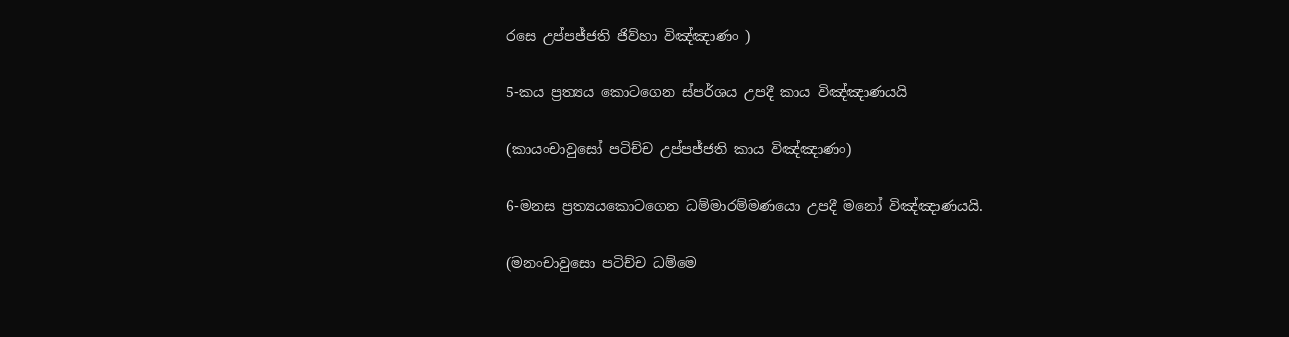රසෙ උප්පජ්ජති ජිව්හා විඤ්ඤාණං )

5-කය ප්‍රත්‍යය කොටගෙන ස්පර්ශය උපදී කාය විඤ්ඤාණයයි

(කායංචාවුසෝ පටිච්ච උප්පජ්ජති කාය විඤ්ඤාණං)

6-මනස ප්‍රත්‍යයකොටගෙන ධම්මාරම්මණයො උපදී මනෝ විඤ්ඤාණයයි.

(මනංචාවුසො පටිච්ච ධම්මෙ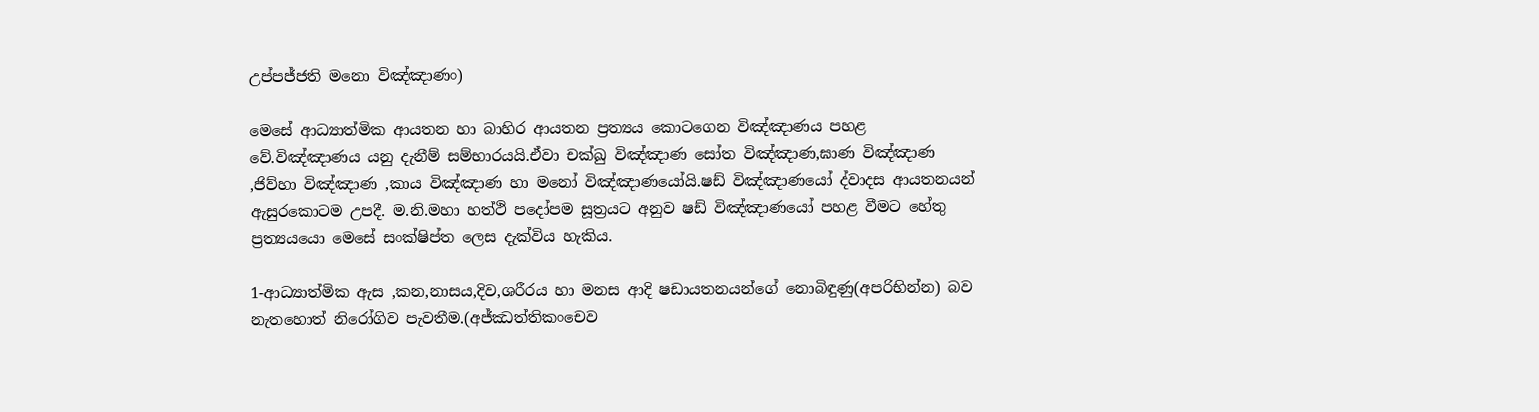උප්පජ්ජති මනො විඤ්ඤාණං)

මෙසේ ආධ්‍යාත්මික ආයතන හා බාහිර ආයතන ප්‍රත්‍යය කොටගෙන විඤ්ඤාණය පහළ වේ.විඤ්ඤාණය යනු දැනීම් සම්භාරයයි.ඒවා චක්ඛු විඤ්ඤාණ සෝත විඤ්ඤාණ,ඝාණ විඤ්ඤාණ ,ජිව්හා විඤ්ඤාණ ,කාය විඤ්ඤාණ හා මනෝ විඤ්ඤාණයෝයි.ෂඩ් විඤ්ඤාණයෝ ද්වාදස ආයතනයන් ඇසුරකොටම උපදී. ම.නි.මහා හත්ථි පදෝපම සූත්‍රයට අනුව ෂඩ් විඤ්ඤාණයෝ පහළ වීමට හේතු ප්‍රත්‍යයයො මෙසේ සංක්ෂිප්ත ලෙස දැක්විය හැකිය.

1-ආධ්‍යාත්මික ඇස ,කන,නාසය,දිව,ශරීරය හා මනස ආදි ෂඩායතනයන්ගේ නොබිඳුණු(අපරිභින්න) බව නැතහොත් නිරෝගිව පැවතීම.(අජ්ඣත්තිකංචෙව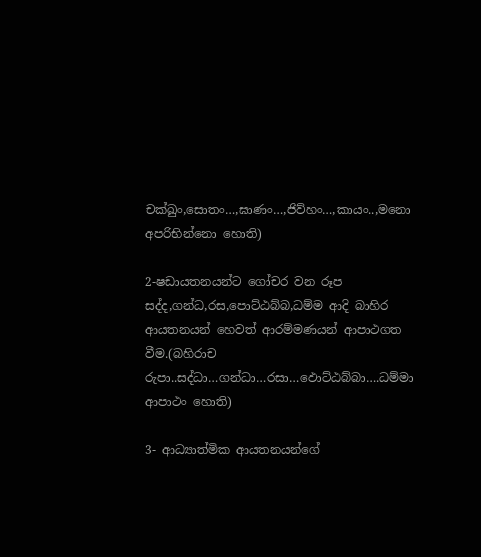චක්ඛුං,සොතං…,ඝාණං…,ජිව්හං…,කායං..,මනො අපරිභින්නො හොති)

2-ෂඩායතනයන්ට ගෝචර වන රූප සද්ද,ගන්ධ,රස,පොට්ඨබ්බ,ධම්ම ආදි බාහිර ආයතනයන් හෙවත් ආරම්මණයන් ආපාථගත වීම.(බහිරාච රුපා..සද්ධා…ගන්ධා…රසා…ඵොට්ඨබ්බා….ධම්මා ආපාථං හොති)

3- ආධ්‍යාත්මික ආයතනයන්ගේ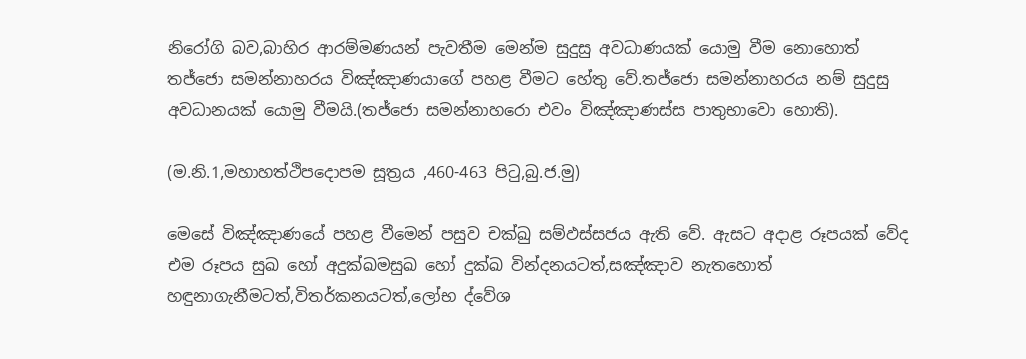නිරෝගි බව,බාහිර ආරම්මණයන් පැවතීම මෙන්ම සුදුසු අවධාණයක් යොමු වීම නොහොත් තජ්ජො සමන්නාහරය විඤ්ඤාණයාගේ පහළ වීමට හේතු වේ.තජ්ජො සමන්නාහරය නම් සුදුසු අවධානයක් යොමු වීමයි.(තජ්ජො සමන්නාහරො එවං විඤ්ඤාණස්ස පාතුභාවො හොති).

(ම.නි.1,මහාහත්ථිපදොපම සූත්‍රය ,460-463 පිටු,බු.ජ.මු)

මෙසේ විඤ්ඤාණයේ පහළ වීමෙන් පසුව චක්ඛු සම්ඵස්සජය ඇති වේ. ඇසට අදාළ රූපයක් වේද එම රූපය සුඛ හෝ අදුක්ඛමසුඛ හෝ දුක්ඛ වින්දනයටත්,සඤ්ඤාව නැතහොත් හඳුනාගැනීමටත්,විතර්කනයටත්,ලෝභ ද්වේශ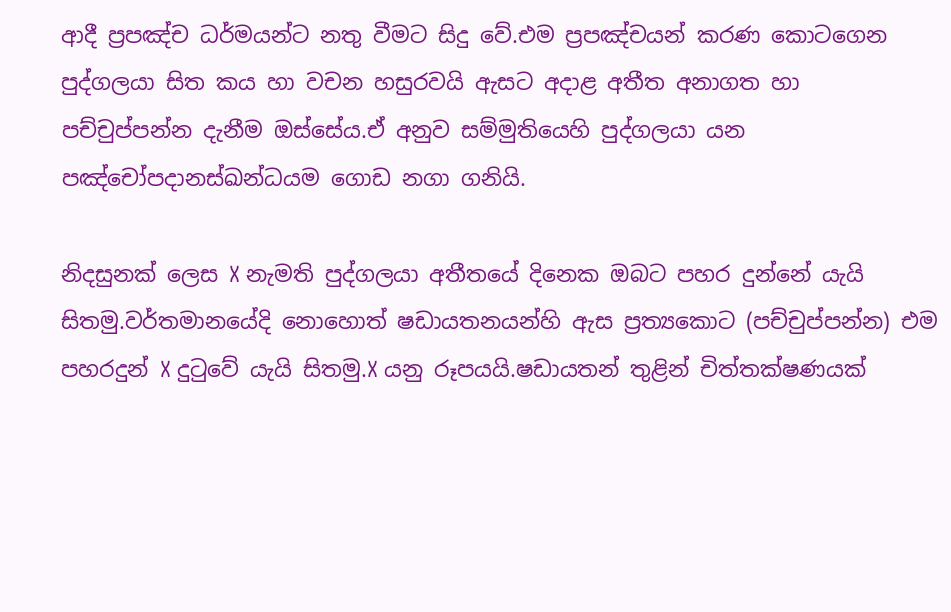ආදී ප්‍රපඤ්ච ධර්මයන්ට නතු වීමට සිදු වේ.එම ප්‍රපඤ්චයන් කරණ කොටගෙන පුද්ගලයා සිත කය හා වචන හසුරවයි ඇසට අදාළ අතීත අනාගත හා පච්චුප්පන්න දැනීම ඔස්සේය.ඒ අනුව සම්මුතියෙහි පුද්ගලයා යන පඤ්චෝපදානස්ඛන්ධයම ගොඩ නගා ගනියි.

නිදසුනක් ලෙස X නැමති පුද්ගලයා අතීතයේ දිනෙක ඔබට පහර දුන්නේ යැයි සිතමු.වර්තමානයේදි නොහොත් ෂඩායතනයන්හි ඇස ප්‍රත්‍යකොට (පච්චුප්පන්න) එම පහරදුන් X දුටුවේ යැයි සිතමු.X යනු රූපයයි.ෂඩායතන් තුළින් චිත්තක්ෂණයක්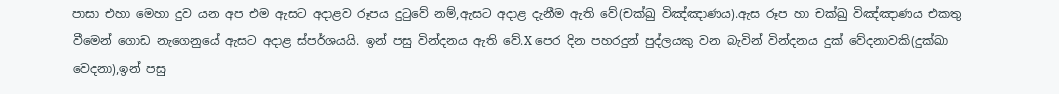පාසා එහා මෙහා දුව යන අප එම ඇසට අදාළව රූපය දුටුවේ නම්,ඇසට අදාළ දැනීම ඇති වේ(චක්ඛු විඤ්ඤාණය).ඇස රූප හා චක්ඛු විඤ්ඤාණය එකතු වීමෙන් ගොඩ නැගෙනුයේ ඇසට අදාළ ස්පර්ශයයි. ඉන් පසු වින්දනය ඇති වේ.X පෙර දින පහරදුන් පුද්ලයකු වන බැවින් වින්දනය දුක් වේදනාවකි(දුක්ඛා වෙදනා),ඉන් පසු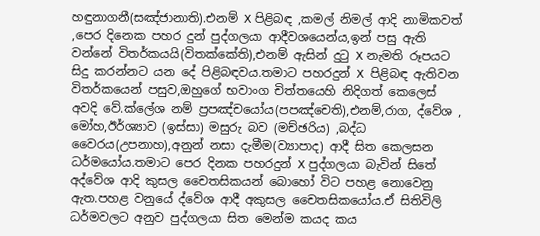හඳුනාගනී(සඤ්ජානාති).එනම් X පිළිබඳ ,කමල් නිමල් ආදි නාමිකවත් ,පෙර දිනෙක පහර දුන් පුද්ගලයා ආදීවශයෙන්ය,ඉන් පසු ඇති වන්නේ විතර්කයයි(විතක්කේති),එනම් ඇසින් දුටු X නැමති රූපයට සිදු කරන්නට යන දේ පිළිබඳවය.තමාට පහරදුන් X  පිළිබඳ ඇතිවන විතර්කයෙන් පසුව,ඔහුගේ භවාංග චිත්තයෙහි නිදිගත් කෙලෙස් අවදි වේ.ක්ලේශ නම් ප්‍රපඤ්චයෝය(පපඤ්චෙති),එනම්,රාග, ද්වේශ , මෝහ,ඊර්ශ්‍යාව (ඉස්සා) මසුරු බව (මච්ඡරිය) ,බද්ධ වෛරය(උපනාහ),අනුන් නසා දැමීම(ව්‍යාපාද) ආදී සිත කෙලසන ධර්මයෝය.තමාට පෙර දිනක පහරදුන් X පුද්ගලයා බැවින් සිතේ අද්වේශ ආදි කුසල චෛතසිකයන් බොහෝ විට පහළ නොවෙනු ඇත.පහළ වනුයේ ද්වේශ ආදී අකුසල චෛතසිකයෝය.ඒ සිතිවිලි ධර්මවලට අනුව පුද්ගලයා සිත මෙන්ම කයද කය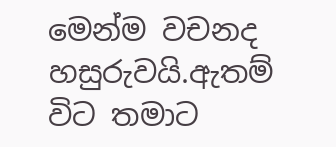මෙන්ම වචනද හසුරුවයි.ඇතම් විට තමාට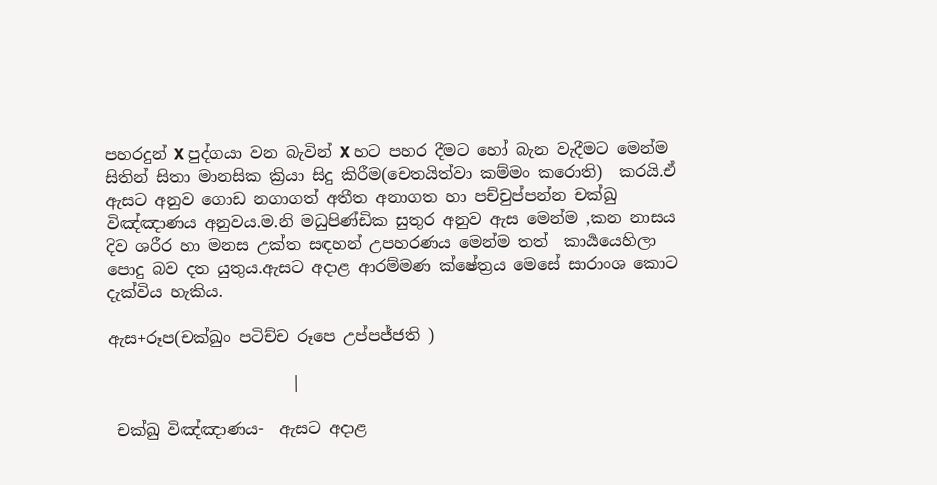පහරදුන් X පුද්ගයා වන බැවින් X හට පහර දීමට හෝ බැන වැදීමට මෙන්ම සිතින් සිතා මානසික ක්‍රියා සිදු කිරීම(චෙතයිත්වා කම්මං කරොති)  කරයි.ඒ ඇසට අනුව ගොඩ නගාගත් අතීත අනාගත හා පච්චුප්පන්න චක්ඛු විඤ්ඤාණය අනුවය.ම.නි මධුපිණ්ඩික සුතුර අනුව ඇස මෙන්ම ,කන නාසය දිව ශරීර හා මනස උක්ත සඳහන් උපහරණය මෙන්ම තත්  කාර්‍යයෙහිලා පොදු බව දත යුතුය.ඇසට අදාළ ආරම්මණ ක්ෂේත්‍රය මෙසේ සාරාංශ කොට දැක්විය හැකිය.

ඇස+රූප(චක්ඛුං පටිච්ච රූපෙ උප්පජ්ජති )

                       |

 චක්ඛු විඤ්ඤාණය-  ඇසට අදාළ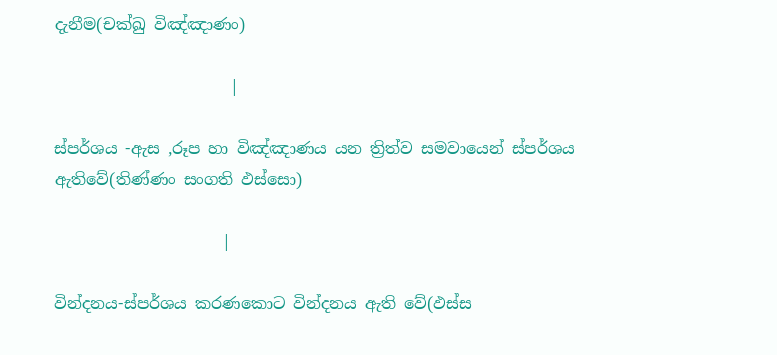දැනීම(චක්ඛු විඤ්ඤාණං)

                      |

ස්පර්ශය -ඇස ,රූප හා විඤ්ඤාණය යන ත්‍රිත්ව සමවායෙන් ස්පර්ශය ඇතිවේ(තිණ්ණං සංගති ඵස්සො)

                     |

වින්දනය-ස්පර්ශය කරණකොට වින්දනය ඇති වේ(ඵස්ස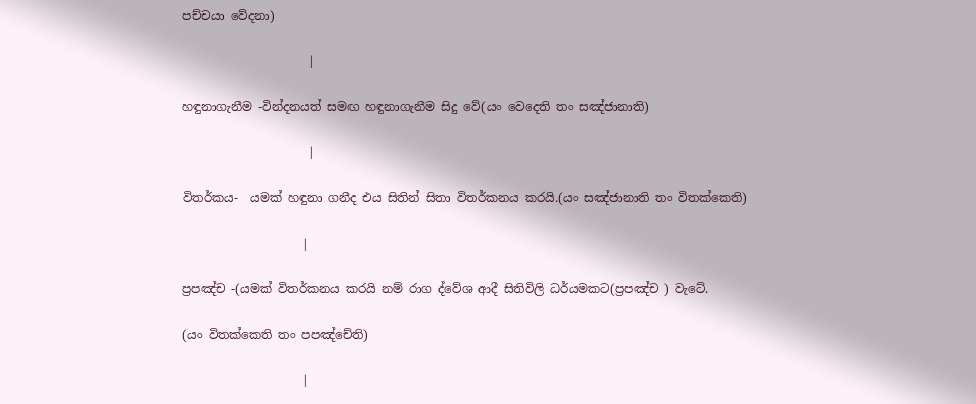පච්චයා වේදනා)

                     |

හඳුනාගැනීම -වින්දනයත් සමඟ හඳුනාගැනීම සිදු වේ(යං වෙදෙති තං සඤ්ජානාති)

                     |

විතර්කය-  යමක් හඳුනා ගනීද එය සිතින් සිතා විතර්කනය කරයි.(යං සඤ්ජානාති තං විතක්කෙති)

                    |

ප්‍රපඤ්ච -(යමක් විතර්කනය කරයි නම් රාග ද්වේශ ආදී සිතිවිලි ධර්යමකට(ප්‍රපඤ්ච ) වැටේ.

(යං විතක්කෙති තං පපඤ්චේති)

                    |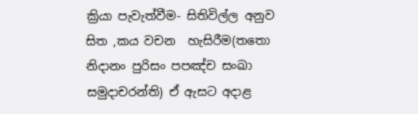ක්‍රියා පැවැත්වීම- සිතිවිල්ල අනුව සිත ,කය වචන  හැසිරීම(තතො  නිදානං පුරිසං පපඤ්ච සංඛා සමුදාචරන්ති) ඒ ඇසට අදාළ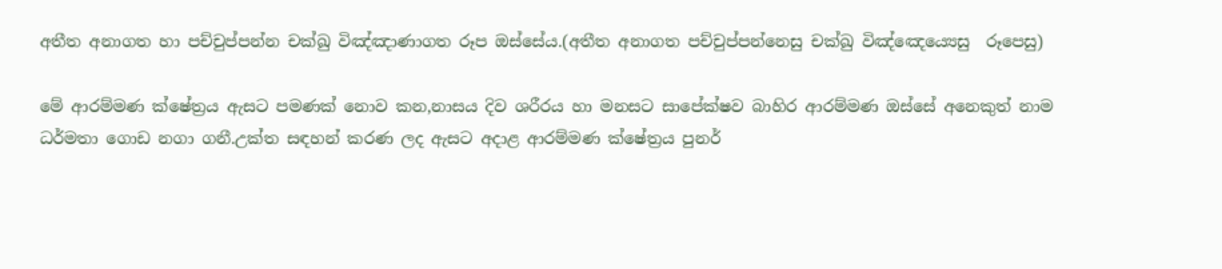අතීත අනාගත හා පච්චුප්පන්න චක්ඛු විඤ්ඤාණාගත රූප ඔස්සේය.(අතීත අනාගත පච්චුප්පන්නෙසු චක්ඛු විඤ්ඤෙය්‍යෙසු  රූපෙසු)

මේ ආරම්මණ ක්ෂේත්‍රය ඇසට පමණක් නොව කන,නාසය දිව ශරීරය හා මනසට සාපේක්ෂව බාහිර ආරම්මණ ඔස්සේ අනෙකුත් නාම ධර්මතා ගොඩ නගා ගනී.උක්ත සඳහන් කරණ ලද ඇසට අදාළ ආරම්මණ ක්ෂේත්‍රය පුනර්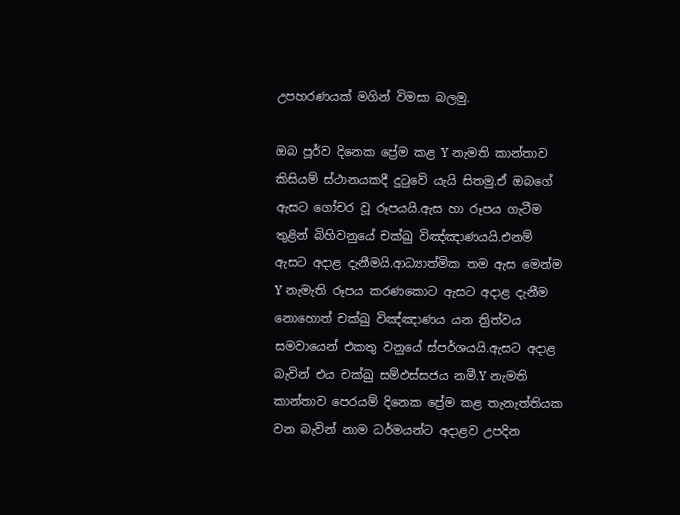උපහරණයක් මගින් විමසා බලමු.

ඔබ පූර්ව දිනෙක ප්‍රේම කළ Y නැමති කාන්තාව කිසියම් ස්ථානයකදී දුටුවේ යැයි සිතමු.ඒ ඔබගේ ඇසට ගෝචර වූ රූපයයි.ඇස හා රූපය ගැටීම තුළින් බිහිවනුයේ චක්ඛු විඤ්ඤාණයයි.එනම් ඇසට අදාළ දැනීමයි.ආධ්‍යාත්මික තම ඇස මෙන්ම Y නැමැති රූපය කරණකොට ඇසට අදාළ දැනීම නොහොත් චක්ඛු විඤ්ඤාණය යන ත්‍රිත්වය සමවායෙන් එකතු වනුයේ ස්පර්ශයයි.ඇසට අදාළ බැවින් එය චක්ඛු සම්ඵස්සජය නමී.Y නැමති කාන්තාව පෙරයම් දිනෙක ප්‍රේම කළ තැනැත්තියක වන බැවින් නාම ධර්මයන්ට අදාළව උපදින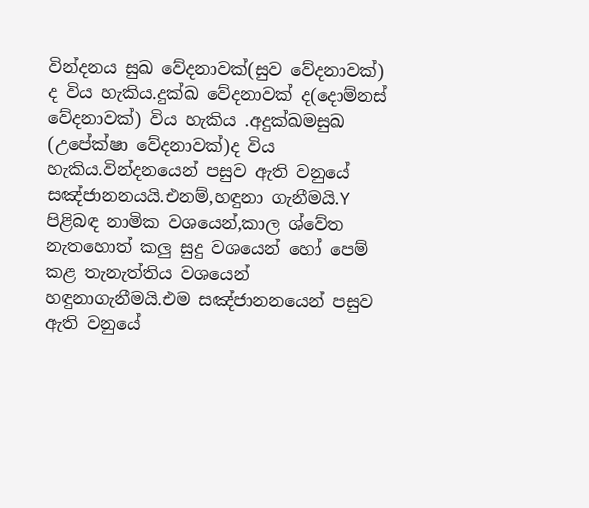වින්දනය සුඛ වේදනාවක්(සුව වේදනාවක්) ද විය හැකිය.දුක්ඛ වේදනාවක් ද(දොම්නස් වේදනාවක්) විය හැකිය .අදුක්ඛමසුඛ (උපේක්ෂා වේදනාවක්)ද විය හැකිය.වින්දනයෙන් පසුව ඇති වනුයේ සඤ්ජානනයයි.එනම්,හඳුනා ගැනීමයි.Y පිළිබඳ නාමික වශයෙන්,කාල ශ්වේත නැතහොත් කලු සුදු වශයෙන් හෝ පෙම් කළ තැනැත්තිය වශයෙන් හඳුනාගැනීමයි.එම සඤ්ජානනයෙන් පසුව ඇති වනුයේ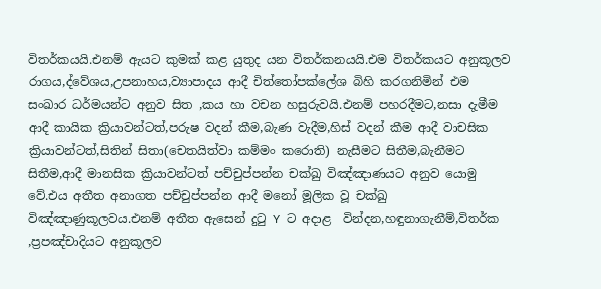විතර්කයයි.එනම් ඇයට කුමක් කළ යුතුද යන විතර්කනයයි.එම විතර්කයට අනුකූලව රාගය,ද්වේශය,උපනාහය,ව්‍යාපාදය ආදී චිත්තෝපක්ලේශ බිහි කරගනිමින් එම සංඛාර ධර්මයන්ට අනුව සිත ,කය හා වචන හසුරුවයි.එනම් පහරදීමට,නසා දැමීම ආදී කායික ක්‍රියාවන්ටත්,පරුෂ වදන් කීම,බැණ වැදීම,හිස් වදන් කීම ආදී වාචසික ක්‍රියාවන්ටත්,සිතින් සිතා(චෙතයිත්වා කම්මං කරොති) නැසීමට සිතීම,බැනීමට සිතීම,ආදී මානසික ක්‍රියාවන්ටත් පච්චුප්පන්න චක්ඛු විඤ්ඤාණයට අනුව යොමු වේ.එය අතීත අනාගත පච්චුප්පන්න ආදී මනෝ මූලික වූ චක්ඛු විඤ්ඤාණුකූලවය.එනම් අතීත ඇසෙන් දුටු Y ට අදාළ  වින්දන,හඳුනාගැනීම්,විතර්ක ,ප්‍රපඤ්චාදියට අනුකූලව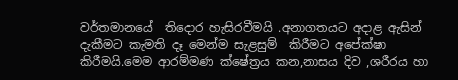වර්තමානයේ  තිදොර හැසිරවීමයි .අනාගතයට අදාළ ඇසින් දැකීමට කැමති දෑ මෙන්ම සැළසුම්  කිරීමට අපේක්ෂා කිරීමයි.මෙම ආරම්මණ ක්ෂේත්‍රය කන,නාසය දිව ,ශරීරය හා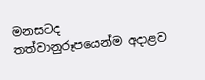මනසටද තත්වානුරූපයෙන්ම අදාළව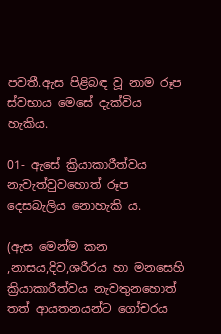පවතී.ඇස පිළිබඳ වූ නාම රූප ස්වභාය මෙසේ දැක්විය හැකිය.

01- ඇසේ ක්‍රියාකාරීත්වය නැවැත්වුවහොත් රූප දෙසබැලිය නොහැකි ය.

(ඇස මෙන්ම කන ,නාසය,දිව,ශරීරය හා මනසෙහි ක්‍රියාකාරීත්වය නැවතුනහොත් තත් ආයතනයන්ට ගෝචරය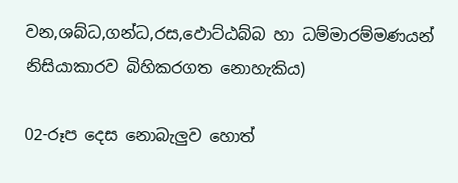වන,ශබ්ධ,ගන්ධ,රස,ඵොට්ඨබ්බ හා ධම්මාරම්මණයන් නිසියාකාරව බිහිකරගත නොහැකිය)

02-රූප දෙස නොබැලුව හොත්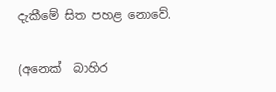දැකීමේ සිත පහළ නොවේ.

(අනෙක්  බාහිර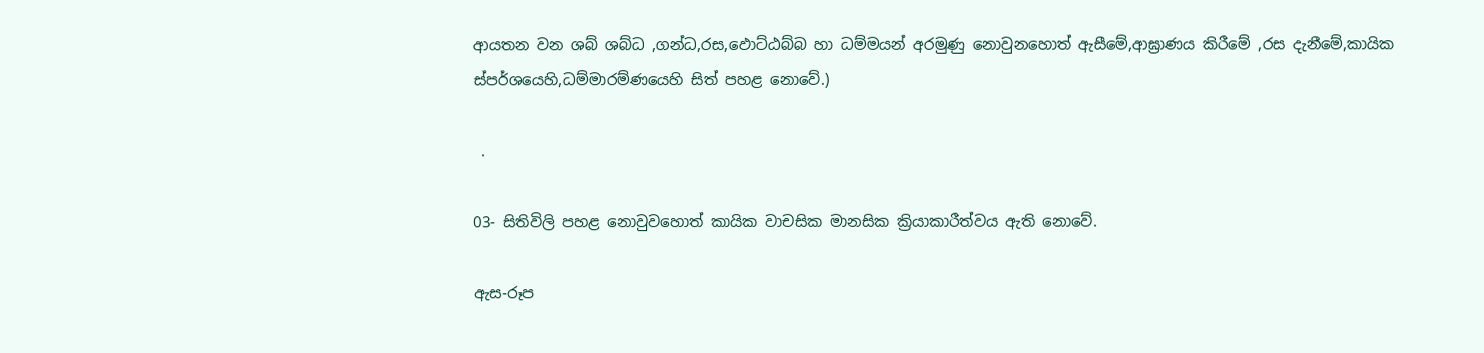ආයතන වන ශබ් ශබ්ධ ,ගන්ධ,රස,ඵොට්ඨබ්බ හා ධම්මයන් අරමුණු නොවුනහොත් ඇසීමේ,ආඝ්‍රාණය කිරීමේ ,රස දැනීමේ,කායික ස්පර්ශයෙහි,ධම්මාරම්ණයෙහි සිත් පහළ නොවේ.)

 .

03- සිතිවිලි පහළ නොවුවහොත් කායික වාචසික මානසික ක්‍රියාකාරීත්වය ඇති නොවේ.

ඇස-රූප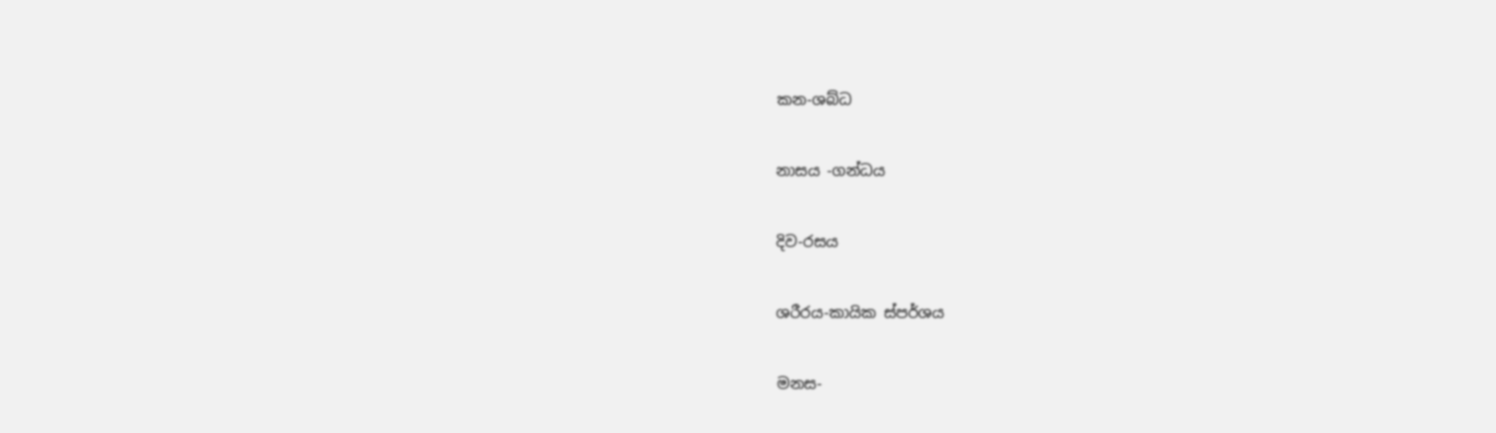කන-ශබ්ධ

නාසය -ගන්ධය

දිව-රසය

ශරීරය-කායික ස්පර්ශය

මනස-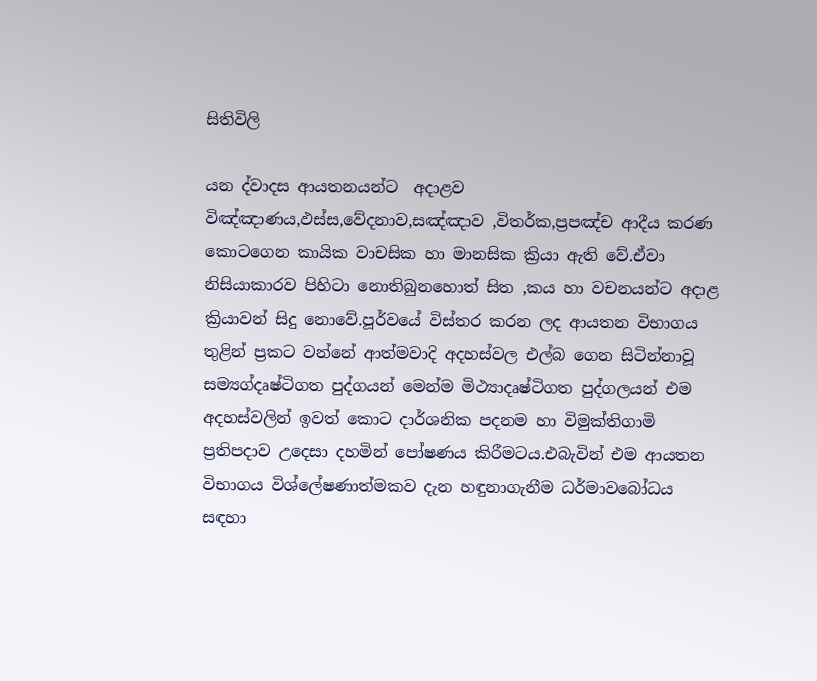සිතිවිලි

යන ද්වාදස ආයතනයන්ට  අදාළව විඤ්ඤාණය,ඵස්ස,වේදනාව,සඤ්ඤාව ,විතර්ක,ප්‍රපඤ්ච ආදීය කරණ කොටගෙන කායික වාචසික හා මානසික ක්‍රියා ඇති වේ.ඒවා නිසියාකාරව පිහිටා නොතිබුනහොත් සිත ,කය හා වචනයන්ට අදාළ ක්‍රියාවන් සිදු නොවේ.පූර්වයේ විස්තර කරන ලද ආයතන විභාගය තුළින් ප්‍රකට වන්නේ ආත්මවාදි අදහස්වල එල්බ ගෙන සිටින්නාවූ සම්‍යග්දෘෂ්ටිගත පුද්ගයන් මෙන්ම මිථ්‍යාදෘෂ්ටිගත පුද්ගලයන් එම අදහස්වලින් ඉවත් කොට දාර්ශනික පදනම හා විමුක්තිගාමි ප්‍රතිපදාව උදෙසා දහමින් පෝෂණය කිරීමටය.එබැවින් එම ආයතන විභාගය විශ්ලේෂණාත්මකව දැන හඳුනාගැනීම ධර්මාවබෝධය සඳහා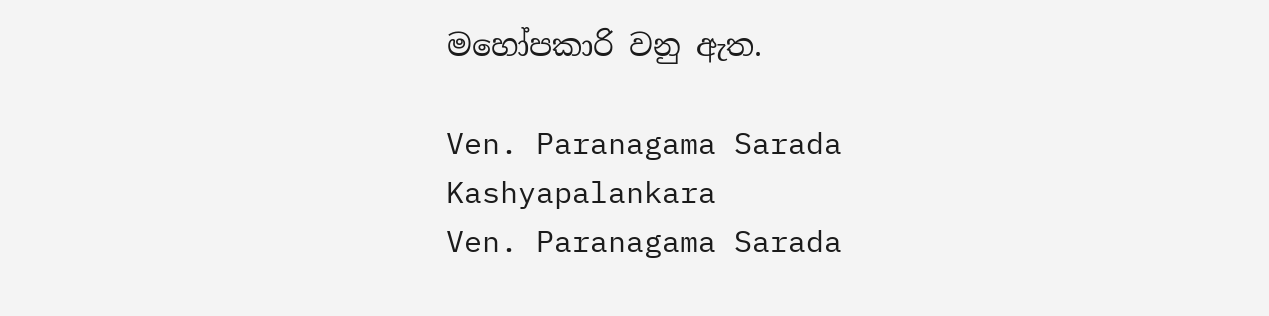මහෝපකාරි වනු ඇත.

Ven. Paranagama Sarada Kashyapalankara
Ven. Paranagama Sarada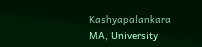Kashyapalankara
MA, University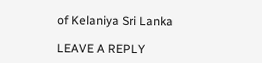of Kelaniya Sri Lanka

LEAVE A REPLY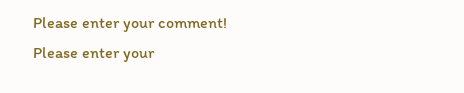Please enter your comment!
Please enter your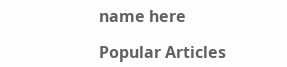name here

Popular Articles